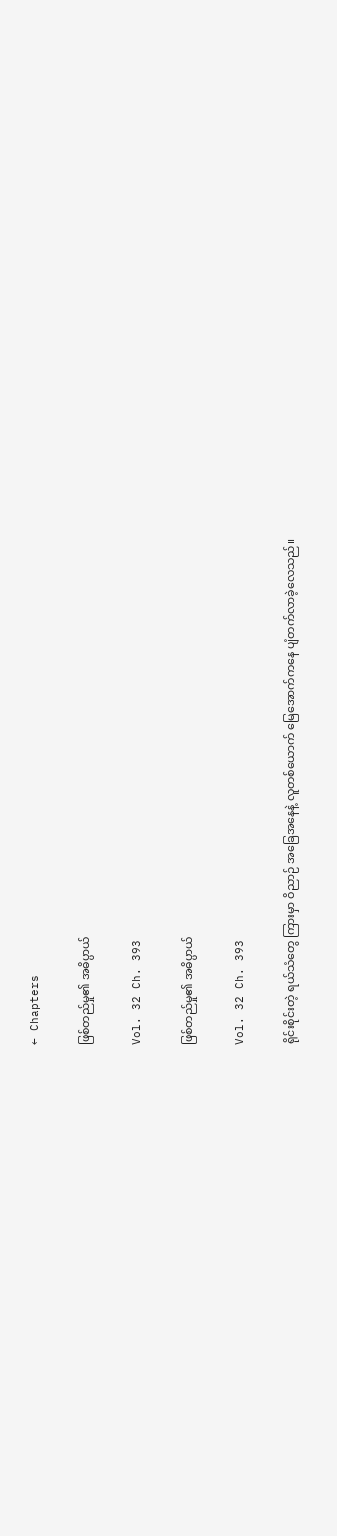← Chapters

ဖြစ်တည်မှု၏ အဓိပ္ပာယ်

Vol. 32 Ch. 393

ဖြစ်တည်မှု၏ အဓိပ္ပာယ်

Vol. 32 Ch. 393

ရိုင်းစိုင်းတဲ့ ရယ်သံတွေ ကြားမှာ ဝိညာဉ် အခြေအနေနဲ့ လူတစ်ယောက် မြေအောက်ကနေ ပျံတက်လာခဲ့လေသည်။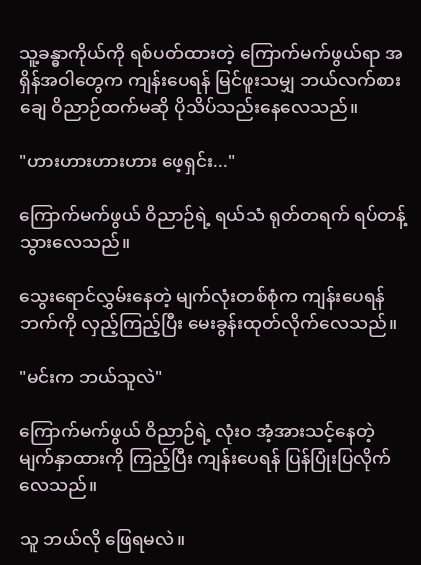သူ့ခန္ဓာကိုယ်ကို ရစ်ပတ်ထားတဲ့ ကြောက်မက်ဖွယ်ရာ အရှိန်အဝါတွေက ကျန်းပေရန် မြင်ဖူးသမျှ ဘယ်လက်စားချေ ဝိညာဉ်ထက်မဆို ပိုသိပ်သည်းနေလေသည်။

"ဟားဟားဟားဟား ဖေ့ရှင်း..."

ကြောက်မက်ဖွယ် ဝိညာဉ်ရဲ့ ရယ်သံ ရုတ်တရက် ရပ်တန့်သွားလေသည်။

သွေးရောင်လွှမ်းနေတဲ့ မျက်လုံးတစ်စုံက ကျန်းပေရန် ဘက်ကို လှည့်ကြည့်ပြီး မေးခွန်းထုတ်လိုက်လေသည်။

"မင်းက ဘယ်သူလဲ"

ကြောက်မက်ဖွယ် ဝိညာဉ်ရဲ့ လုံးဝ အံ့အားသင့်နေတဲ့ မျက်နှာထားကို ကြည့်ပြီး ကျန်းပေရန် ပြန်ပြုံးပြလိုက်လေသည်။

သူ ဘယ်လို ဖြေရမလဲ။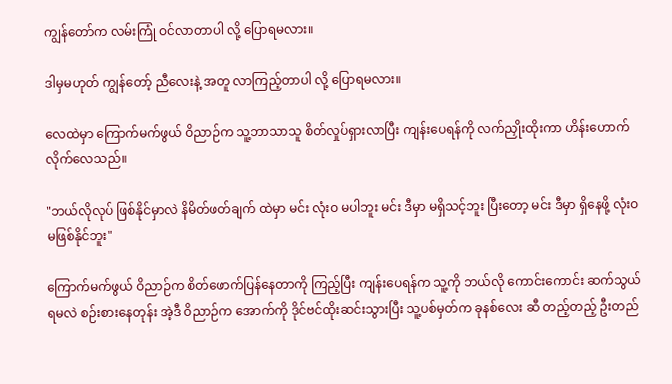ကျွန်တော်က လမ်းကြုံ ဝင်လာတာပါ လို့ ပြောရမလား။

ဒါမှမဟုတ် ကျွန်တော့် ညီလေးနဲ့ အတူ လာကြည့်တာပါ လို့ ပြောရမလား။

လေထဲမှာ ကြောက်မက်ဖွယ် ဝိညာဉ်က သူ့ဘာသာသူ စိတ်လှုပ်ရှားလာပြီး ကျန်းပေရန်ကို လက်ညှိုးထိုးကာ ဟိန်းဟောက်လိုက်လေသည်။

"ဘယ်လိုလုပ် ဖြစ်နိုင်မှာလဲ နိမိတ်ဖတ်ချက် ထဲမှာ မင်း လုံးဝ မပါဘူး မင်း ဒီမှာ မရှိသင့်ဘူး ပြီးတော့ မင်း ဒီမှာ ရှိနေဖို့ လုံးဝ မဖြစ်နိုင်ဘူး"

ကြောက်မက်ဖွယ် ဝိညာဉ်က စိတ်ဖောက်ပြန်နေတာကို ကြည့်ပြီး ကျန်းပေရန်က သူ့ကို ဘယ်လို ကောင်းကောင်း ဆက်သွယ်ရမလဲ စဉ်းစားနေတုန်း အဲ့ဒီ ဝိညာဉ်က အောက်ကို ဒိုင်ဗင်ထိုးဆင်းသွားပြီး သူ့ပစ်မှတ်က ခုနစ်လေး ဆီ တည့်တည့် ဦးတည်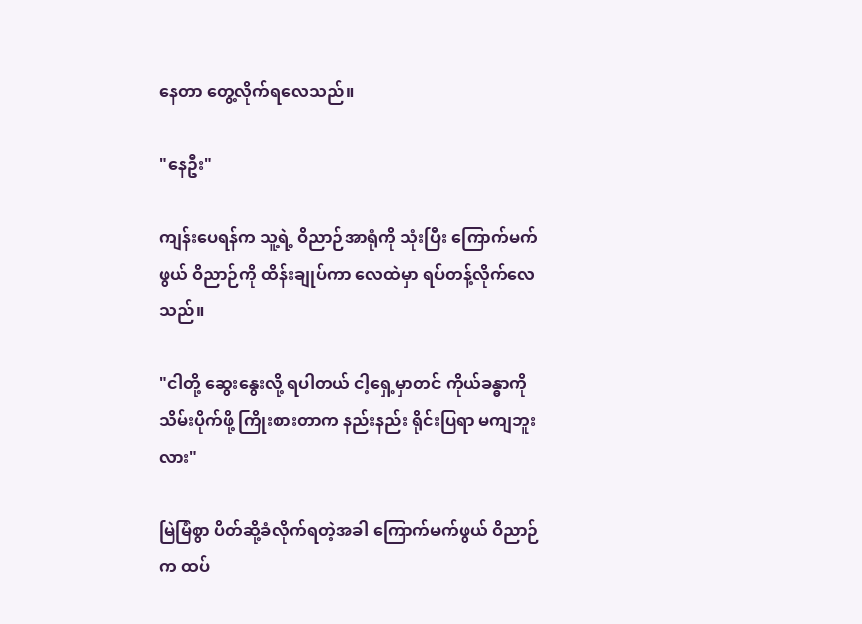နေတာ တွေ့လိုက်ရလေသည်။

"နေဦး"

ကျန်းပေရန်က သူ့ရဲ့ ဝိညာဉ်အာရုံကို သုံးပြီး ကြောက်မက်ဖွယ် ဝိညာဉ်ကို ထိန်းချုပ်ကာ လေထဲမှာ ရပ်တန့်လိုက်လေသည်။

"ငါတို့ ဆွေးနွေးလို့ ရပါတယ် ငါ့ရှေ့မှာတင် ကိုယ်ခန္ဓာကို သိမ်းပိုက်ဖို့ ကြိုးစားတာက နည်းနည်း ရိုင်းပြရာ မကျဘူးလား"

မြဲမြံစွာ ပိတ်ဆို့ခံလိုက်ရတဲ့အခါ ကြောက်မက်ဖွယ် ဝိညာဉ်က ထပ်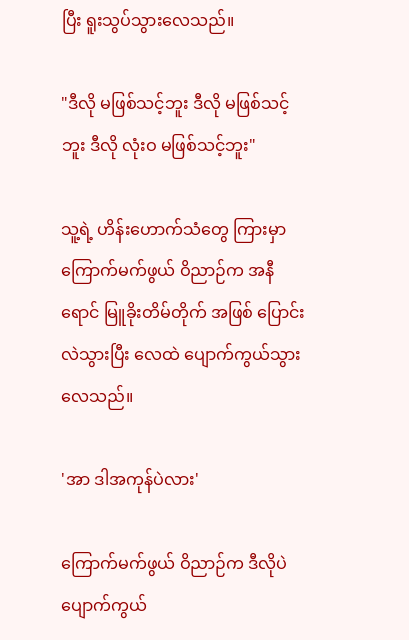ပြီး ရူးသွပ်သွားလေသည်။

"ဒီလို မဖြစ်သင့်ဘူး ဒီလို မဖြစ်သင့်ဘူး ဒီလို လုံးဝ မဖြစ်သင့်ဘူး"

သူ့ရဲ့ ဟိန်းဟောက်သံတွေ ကြားမှာ ကြောက်မက်ဖွယ် ဝိညာဉ်က အနီရောင် မြူခိုးတိမ်တိုက် အဖြစ် ပြောင်းလဲသွားပြီး လေထဲ ပျောက်ကွယ်သွားလေသည်။

'အာ ဒါအကုန်ပဲလား'

ကြောက်မက်ဖွယ် ဝိညာဉ်က ဒီလိုပဲ ပျောက်ကွယ်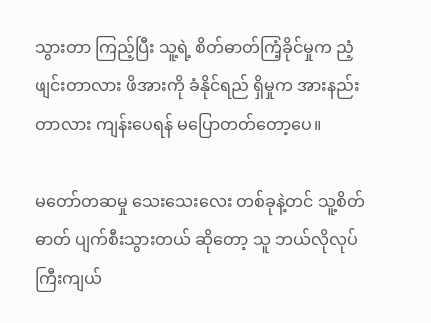သွားတာ ကြည့်ပြီး သူ့ရဲ့ စိတ်ဓာတ်ကြံ့ခိုင်မှုက ညံ့ဖျင်းတာလား ဖိအားကို ခံနိုင်ရည် ရှိမှုက အားနည်းတာလား ကျန်းပေရန် မပြောတတ်တော့ပေ။

မတော်တဆမှု သေးသေးလေး တစ်ခုနဲ့တင် သူ့စိတ်ဓာတ် ပျက်စီးသွားတယ် ဆိုတော့ သူ ဘယ်လိုလုပ် ကြီးကျယ်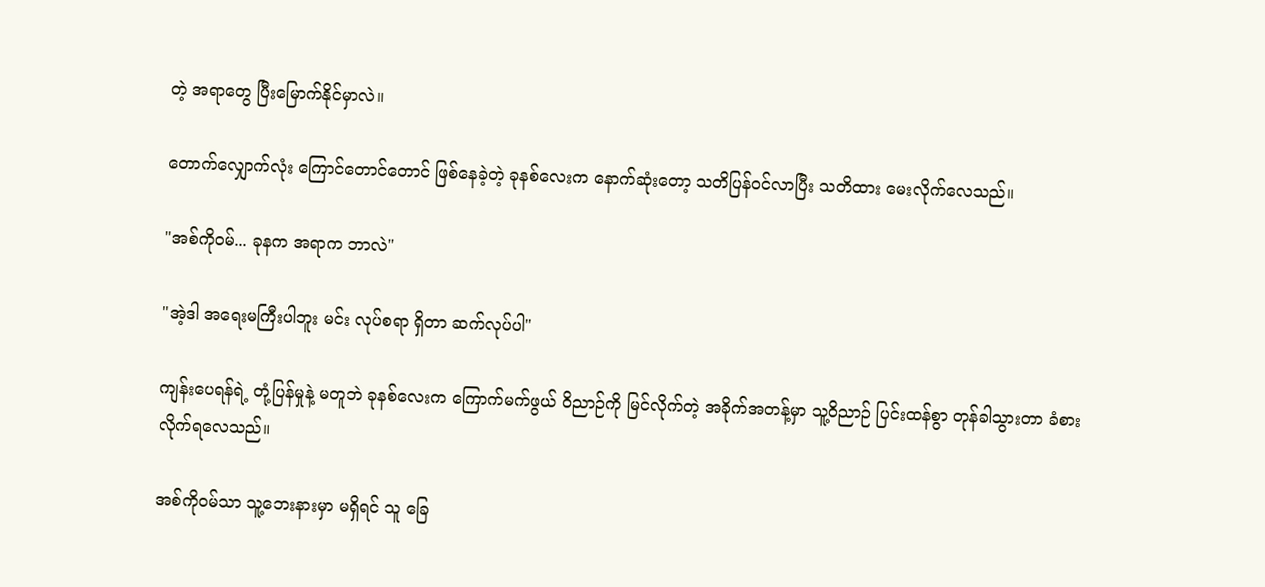တဲ့ အရာတွေ ပြီးမြောက်နိုင်မှာလဲ။

တောက်လျှောက်လုံး ကြောင်တောင်တောင် ဖြစ်နေခဲ့တဲ့ ခုနစ်လေးက နောက်ဆုံးတော့ သတိပြန်ဝင်လာပြီး သတိထား မေးလိုက်လေသည်။

"အစ်ကိုဝမ်... ခုနက အရာက ဘာလဲ"

"အဲ့ဒါ အရေးမကြီးပါဘူး မင်း လုပ်စရာ ရှိတာ ဆက်လုပ်ပါ"

ကျန်းပေရန်ရဲ့ တုံ့ပြန်မှုနဲ့ မတူဘဲ ခုနစ်လေးက ကြောက်မက်ဖွယ် ဝိညာဉ်ကို မြင်လိုက်တဲ့ အခိုက်အတန့်မှာ သူ့ဝိညာဉ် ပြင်းထန်စွာ တုန်ခါသွားတာ ခံစားလိုက်ရလေသည်။

အစ်ကိုဝမ်သာ သူ့ဘေးနားမှာ မရှိရင် သူ ခြေ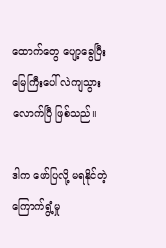ထောက်တွေ ပျော့ခွေပြီး မြေကြီးပေါ် လဲကျသွားလောက်ပြီ ဖြစ်သည်။

ဒါက ဖော်ပြလို့ မရနိုင်တဲ့ ကြောက်ရွံ့မှု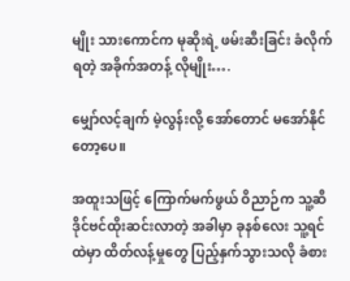မျိုး သားကောင်က မုဆိုးရဲ့ ဖမ်းဆီးခြင်း ခံလိုက်ရတဲ့ အခိုက်အတန့် လိုမျိုး….

မျှော်လင့်ချက် မဲ့လွန်းလို့ အော်တောင် မအော်နိုင်တော့ပေ။

အထူးသဖြင့် ကြောက်မက်ဖွယ် ဝိညာဉ်က သူ့ဆီ ဒိုင်ဗင်ထိုးဆင်းလာတဲ့ အခါမှာ ခုနစ်လေး သူ့ရင်ထဲမှာ ထိတ်လန့်မှုတွေ ပြည့်နှက်သွားသလို ခံစား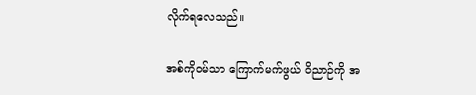လိုက်ရလေသည်။

အစ်ကိုဝမ်သာ ကြောက်မက်ဖွယ် ဝိညာဉ်ကို အ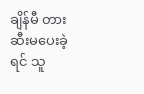ချိန်မီ တားဆီးမပေးခဲ့ရင် သူ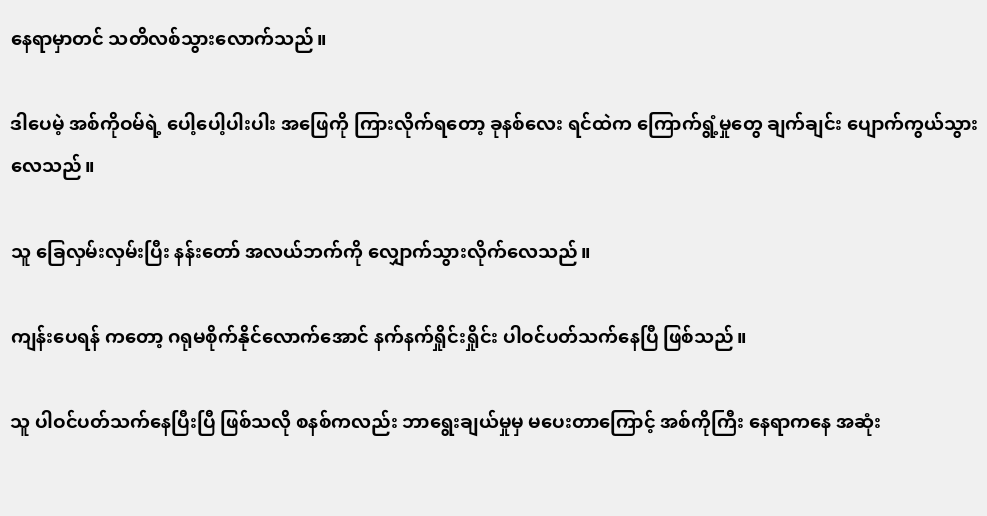နေရာမှာတင် သတိလစ်သွားလောက်သည်။

ဒါပေမဲ့ အစ်ကိုဝမ်ရဲ့ ပေါ့ပေါ့ပါးပါး အဖြေကို ကြားလိုက်ရတော့ ခုနစ်လေး ရင်ထဲက ကြောက်ရွံ့မှုတွေ ချက်ချင်း ပျောက်ကွယ်သွားလေသည်။

သူ ခြေလှမ်းလှမ်းပြီး နန်းတော် အလယ်ဘက်ကို လျှောက်သွားလိုက်လေသည်။

ကျန်းပေရန် ကတော့ ဂရုမစိုက်နိုင်လောက်အောင် နက်နက်ရှိုင်းရှိုင်း ပါဝင်ပတ်သက်နေပြီ ဖြစ်သည်။

သူ ပါဝင်ပတ်သက်နေပြီးပြီ ဖြစ်သလို စနစ်ကလည်း ဘာရွေးချယ်မှုမှ မပေးတာကြောင့် အစ်ကိုကြီး နေရာကနေ အဆုံး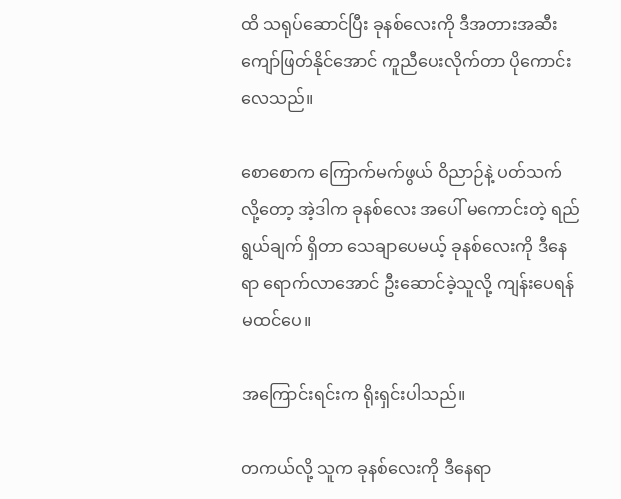ထိ သရုပ်ဆောင်ပြီး ခုနစ်လေးကို ဒီအတားအဆီး ကျော်ဖြတ်နိုင်အောင် ကူညီပေးလိုက်တာ ပိုကောင်းလေသည်။

စောစောက ကြောက်မက်ဖွယ် ဝိညာဉ်နဲ့ ပတ်သက်လို့တော့ အဲ့ဒါက ခုနစ်လေး အပေါ် မကောင်းတဲ့ ရည်ရွယ်ချက် ရှိတာ သေချာပေမယ့် ခုနစ်လေးကို ဒီနေရာ ရောက်လာအောင် ဦးဆောင်ခဲ့သူလို့ ကျန်းပေရန် မထင်ပေ။

အကြောင်းရင်းက ရိုးရှင်းပါသည်။

တကယ်လို့ သူက ခုနစ်လေးကို ဒီနေရာ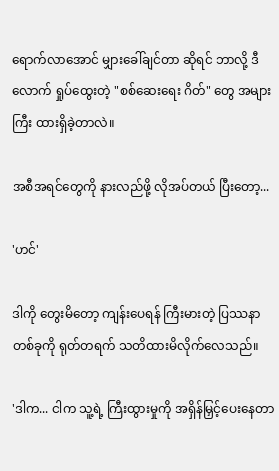ရောက်လာအောင် မျှားခေါ်ချင်တာ ဆိုရင် ဘာလို့ ဒီလောက် ရှုပ်ထွေးတဲ့ "စစ်ဆေးရေး ဂိတ်" တွေ အများကြီး ထားရှိခဲ့တာလဲ။

အစီအရင်တွေကို နားလည်ဖို့ လိုအပ်တယ် ပြီးတော့...

'ဟင်'

ဒါကို တွေးမိတော့ ကျန်းပေရန် ကြီးမားတဲ့ ပြဿနာ တစ်ခုကို ရုတ်တရက် သတိထားမိလိုက်လေသည်။

'ဒါက... ငါက သူ့ရဲ့ ကြီးထွားမှုကို အရှိန်မြှင့်ပေးနေတာ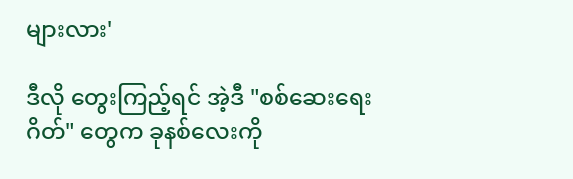များလား'

ဒီလို တွေးကြည့်ရင် အဲ့ဒီ "စစ်ဆေးရေး ဂိတ်" တွေက ခုနစ်လေးကို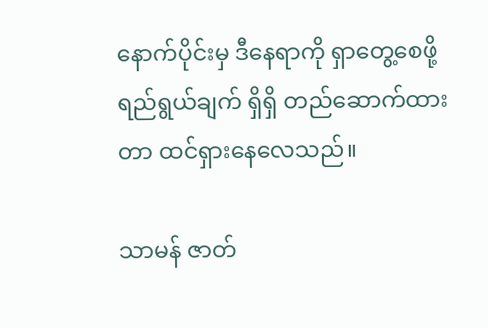နောက်ပိုင်းမှ ဒီနေရာကို ရှာတွေ့စေဖို့ ရည်ရွယ်ချက် ရှိရှိ တည်ဆောက်ထားတာ ထင်ရှားနေလေသည်။

သာမန် ဇာတ်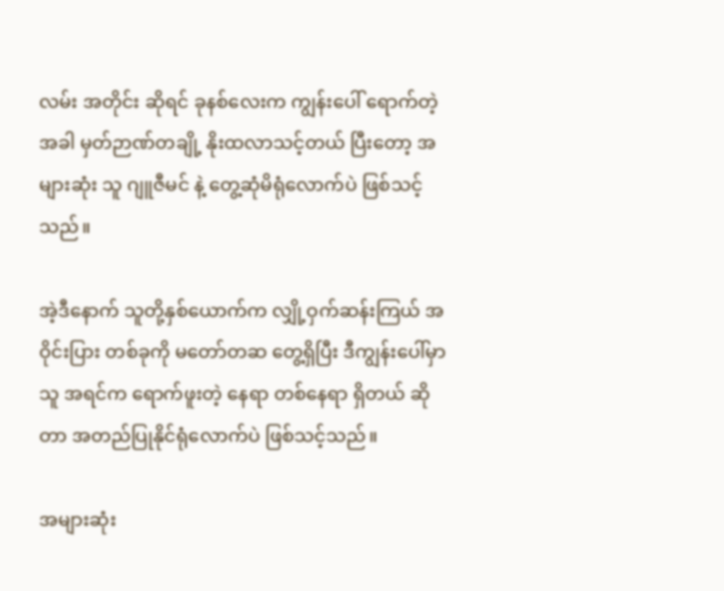လမ်း အတိုင်း ဆိုရင် ခုနစ်လေးက ကျွန်းပေါ် ရောက်တဲ့အခါ မှတ်ဉာဏ်တချို့ နိုးထလာသင့်တယ် ပြီးတော့ အများဆုံး သူ ဂျူဇီမင် နဲ့ တွေ့ဆုံမိရုံလောက်ပဲ ဖြစ်သင့်သည်။

အဲ့ဒီနောက် သူတို့နှစ်ယောက်က လျှို့ဝှက်ဆန်းကြယ် အဝိုင်းပြား တစ်ခုကို မတော်တဆ တွေ့ရှိပြီး ဒီကျွန်းပေါ်မှာ သူ အရင်က ရောက်ဖူးတဲ့ နေရာ တစ်နေရာ ရှိတယ် ဆိုတာ အတည်ပြုနိုင်ရုံလောက်ပဲ ဖြစ်သင့်သည်။

အများဆုံး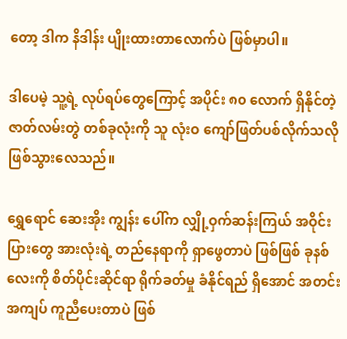တော့ ဒါက နိဒါန်း ပျိုးထားတာလောက်ပဲ ဖြစ်မှာပါ။

ဒါပေမဲ့ သူ့ရဲ့ လုပ်ရပ်တွေကြောင့် အပိုင်း ၈၀ လောက် ရှိနိုင်တဲ့ ဇာတ်လမ်းတွဲ တစ်ခုလုံးကို သူ လုံးဝ ကျော်ဖြတ်ပစ်လိုက်သလို ဖြစ်သွားလေသည်။

ရွှေရောင် ဆေးအိုး ကျွန်း ပေါ်က လျှို့ဝှက်ဆန်းကြယ် အဝိုင်းပြားတွေ အားလုံးရဲ့ တည်နေရာကို ရှာဖွေတာပဲ ဖြစ်ဖြစ် ခုနစ်လေးကို စိတ်ပိုင်းဆိုင်ရာ ရိုက်ခတ်မှု ခံနိုင်ရည် ရှိအောင် အတင်းအကျပ် ကူညီပေးတာပဲ ဖြစ်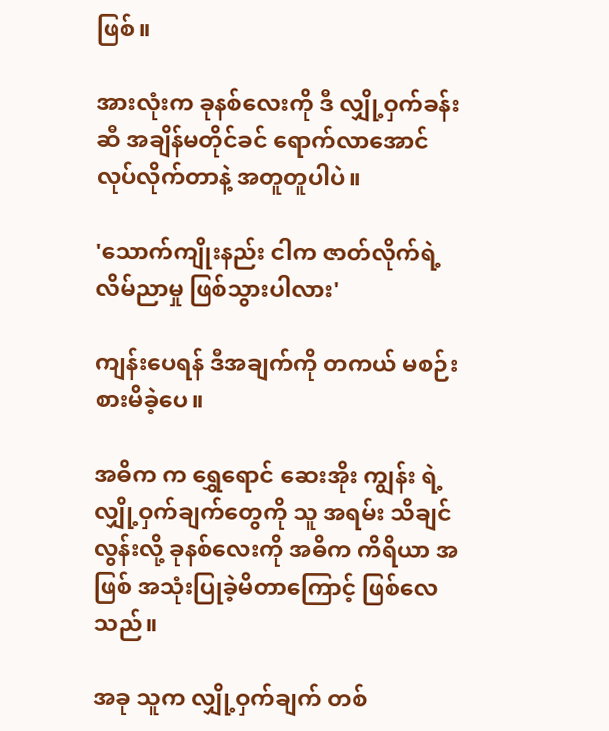ဖြစ်။

အားလုံးက ခုနစ်လေးကို ဒီ လျှို့ဝှက်ခန်းဆီ အချိန်မတိုင်ခင် ရောက်လာအောင် လုပ်လိုက်တာနဲ့ အတူတူပါပဲ။

'သောက်ကျိုးနည်း ငါက ဇာတ်လိုက်ရဲ့ လိမ်ညာမှု ဖြစ်သွားပါလား'

ကျန်းပေရန် ဒီအချက်ကို တကယ် မစဉ်းစားမိခဲ့ပေ။

အဓိက က ရွှေရောင် ဆေးအိုး ကျွန်း ရဲ့ လျှို့ဝှက်ချက်တွေကို သူ အရမ်း သိချင်လွန်းလို့ ခုနစ်လေးကို အဓိက ကိရိယာ အဖြစ် အသုံးပြုခဲ့မိတာကြောင့် ဖြစ်လေသည်။

အခု သူက လျှို့ဝှက်ချက် တစ်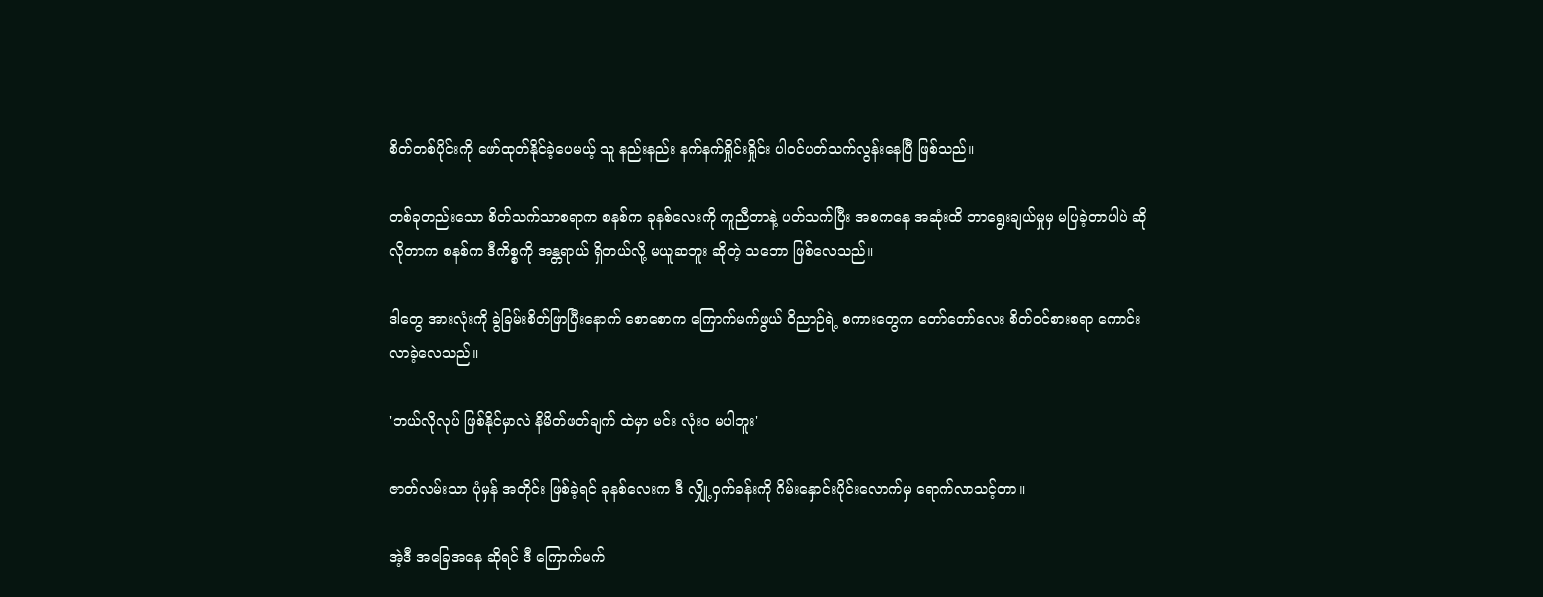စိတ်တစ်ပိုင်းကို ဖော်ထုတ်နိုင်ခဲ့ပေမယ့် သူ နည်းနည်း နက်နက်ရှိုင်းရှိုင်း ပါဝင်ပတ်သက်လွန်းနေပြီ ဖြစ်သည်။

တစ်ခုတည်းသော စိတ်သက်သာစရာက စနစ်က ခုနစ်လေးကို ကူညီတာနဲ့ ပတ်သက်ပြီး အစကနေ အဆုံးထိ ဘာရွေးချယ်မှုမှ မပြခဲ့တာပါပဲ ဆိုလိုတာက စနစ်က ဒီကိစ္စကို အန္တရာယ် ရှိတယ်လို့ မယူဆဘူး ဆိုတဲ့ သဘော ဖြစ်လေသည်။

ဒါတွေ အားလုံးကို ခွဲခြမ်းစိတ်ဖြာပြီးနောက် စောစောက ကြောက်မက်ဖွယ် ဝိညာဉ်ရဲ့ စကားတွေက တော်တော်လေး စိတ်ဝင်စားစရာ ကောင်းလာခဲ့လေသည်။

'ဘယ်လိုလုပ် ဖြစ်နိုင်မှာလဲ နိမိတ်ဖတ်ချက် ထဲမှာ မင်း လုံးဝ မပါဘူး'

ဇာတ်လမ်းသာ ပုံမှန် အတိုင်း ဖြစ်ခဲ့ရင် ခုနစ်လေးက ဒီ လျှို့ဝှက်ခန်းကို ဂိမ်းနှောင်းပိုင်းလောက်မှ ရောက်လာသင့်တာ။

အဲ့ဒီ အခြေအနေ ဆိုရင် ဒီ ကြောက်မက်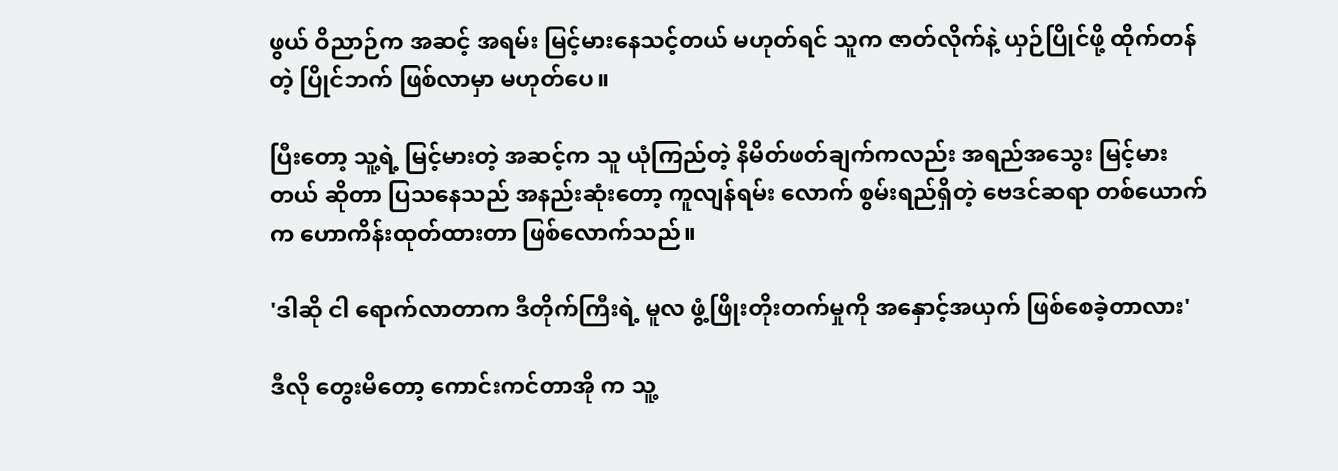ဖွယ် ဝိညာဉ်က အဆင့် အရမ်း မြင့်မားနေသင့်တယ် မဟုတ်ရင် သူက ဇာတ်လိုက်နဲ့ ယှဉ်ပြိုင်ဖို့ ထိုက်တန်တဲ့ ပြိုင်ဘက် ဖြစ်လာမှာ မဟုတ်ပေ။

ပြီးတော့ သူ့ရဲ့ မြင့်မားတဲ့ အဆင့်က သူ ယုံကြည်တဲ့ နိမိတ်ဖတ်ချက်ကလည်း အရည်အသွေး မြင့်မားတယ် ဆိုတာ ပြသနေသည် အနည်းဆုံးတော့ ကူလျန်ရမ်း လောက် စွမ်းရည်ရှိတဲ့ ဗေဒင်ဆရာ တစ်ယောက်က ဟောကိန်းထုတ်ထားတာ ဖြစ်လောက်သည်။

'ဒါဆို ငါ ရောက်လာတာက ဒီတိုက်ကြီးရဲ့ မူလ ဖွံ့ဖြိုးတိုးတက်မှုကို အနှောင့်အယှက် ဖြစ်စေခဲ့တာလား'

ဒီလို တွေးမိတော့ ကောင်းကင်တာအို က သူ့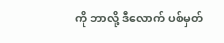ကို ဘာလို့ ဒီလောက် ပစ်မှတ်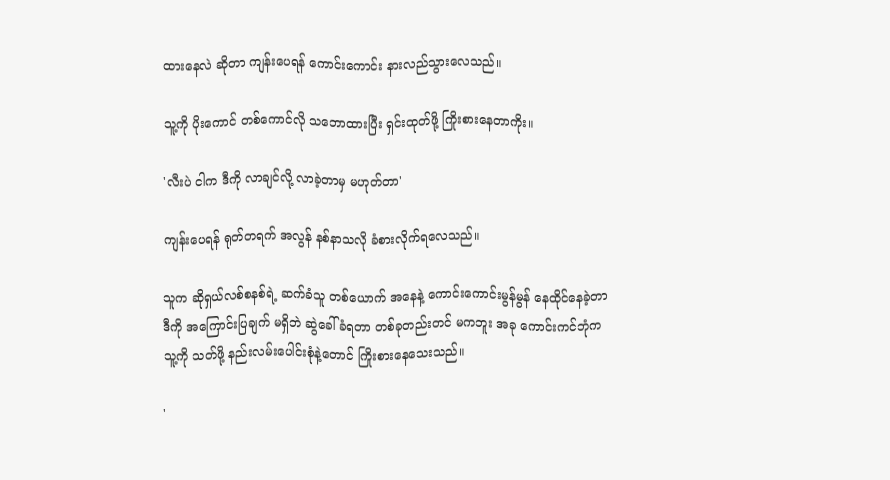ထားနေလဲ ဆိုတာ ကျန်းပေရန် ကောင်းကောင်း နားလည်သွားလေသည်။

သူ့ကို ပိုးကောင် တစ်ကောင်လို သဘောထားပြီး ရှင်းထုတ်ဖို့ ကြိုးစားနေတာကိုး။

'လီးပဲ ငါက ဒီကို လာချင်လို့ လာခဲ့တာမှ မဟုတ်တာ'

ကျန်းပေရန် ရုတ်တရက် အလွန် နစ်နာသလို ခံစားလိုက်ရလေသည်။

သူက ဆိုရှယ်လစ်စနစ်ရဲ့ ဆက်ခံသူ တစ်ယောက် အနေနဲ့ ကောင်းကောင်းမွန်မွန် နေထိုင်နေခဲ့တာ ဒီကို အကြောင်းပြချက် မရှိဘဲ ဆွဲခေါ်ခံရတာ တစ်ခုတည်းတင် မကဘူး အခု ကောင်းကင်ဘုံက သူ့ကို သတ်ဖို့ နည်းလမ်းပေါင်းစုံနဲ့တောင် ကြိုးစားနေသေးသည်။

'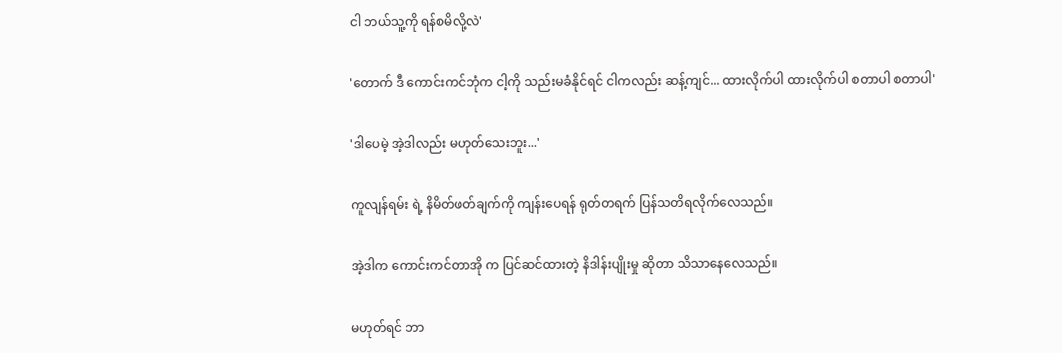ငါ ဘယ်သူ့ကို ရန်စမိလို့လဲ'

'တောက် ဒီ ကောင်းကင်ဘုံက ငါ့ကို သည်းမခံနိုင်ရင် ငါကလည်း ဆန့်ကျင်... ထားလိုက်ပါ ထားလိုက်ပါ စတာပါ စတာပါ'

'ဒါပေမဲ့ အဲ့ဒါလည်း မဟုတ်သေးဘူး...'

ကူလျန်ရမ်း ရဲ့ နိမိတ်ဖတ်ချက်ကို ကျန်းပေရန် ရုတ်တရက် ပြန်သတိရလိုက်လေသည်။

အဲ့ဒါက ကောင်းကင်တာအို က ပြင်ဆင်ထားတဲ့ နိဒါန်းပျိုးမှု ဆိုတာ သိသာနေလေသည်။

မဟုတ်ရင် ဘာ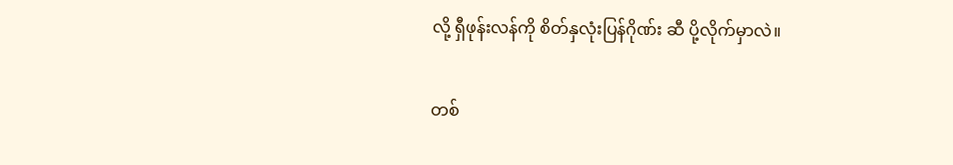လို့ ရှီဖုန်းလန်ကို စိတ်နှလုံးပြန်ဂိုဏ်း ဆီ ပို့လိုက်မှာလဲ။

တစ်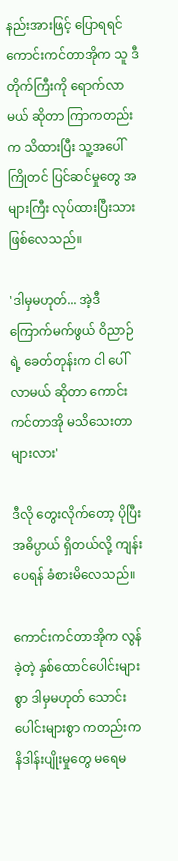နည်းအားဖြင့် ပြောရရင် ကောင်းကင်တာအိုက သူ ဒီတိုက်ကြီးကို ရောက်လာမယ် ဆိုတာ ကြာကတည်းက သိထားပြီး သူ့အပေါ် ကြိုတင် ပြင်ဆင်မှုတွေ အများကြီး လုပ်ထားပြီးသား ဖြစ်လေသည်။

'ဒါမှမဟုတ်... အဲ့ဒီ ကြောက်မက်ဖွယ် ဝိညာဉ်ရဲ့ ခေတ်တုန်းက ငါ ပေါ်လာမယ် ဆိုတာ ကောင်းကင်တာအို မသိသေးတာများလား'

ဒီလို တွေးလိုက်တော့ ပိုပြီး အဓိပ္ပာယ် ရှိတယ်လို့ ကျန်းပေရန် ခံစားမိလေသည်။

ကောင်းကင်တာအိုက လွန်ခဲ့တဲ့ နှစ်ထောင်ပေါင်းများစွာ ဒါမှမဟုတ် သောင်းပေါင်းများစွာ ကတည်းက နိဒါန်းပျိုးမှုတွေ မရေမ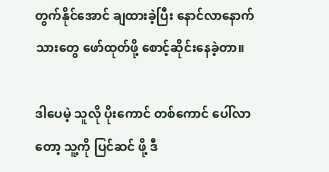တွက်နိုင်အောင် ချထားခဲ့ပြီး နောင်လာနောက်သားတွေ ဖော်ထုတ်ဖို့ စောင့်ဆိုင်းနေခဲ့တာ။

ဒါပေမဲ့ သူလို ပိုးကောင် တစ်ကောင် ပေါ်လာတော့ သူ့ကို ပြင်ဆင် ဖို့ ဒီ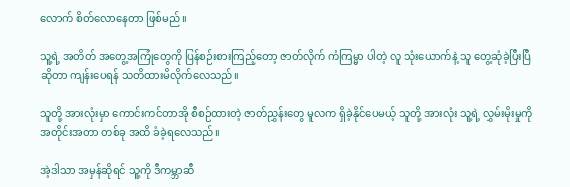လောက် စိတ်လောနေတာ ဖြစ်မည်။

သူ့ရဲ့ အတိတ် အတွေ့အကြုံတွေကို ပြန်စဉ်းစားကြည့်တော့ ဇာတ်လိုက် ကံကြမ္မာ ပါတဲ့ လူ သုံးယောက်နဲ့ သူ တွေ့ဆုံခဲ့ပြီးပြီ ဆိုတာ ကျန်းပေရန် သတိထားမိလိုက်လေသည်။

သူတို့ အားလုံးမှာ ကောင်းကင်တာအို စီစဉ်ထားတဲ့ ဇာတ်ညွှန်းတွေ မူလက ရှိခဲ့နိုင်ပေမယ့် သူတို့ အားလုံး သူ့ရဲ့ လွှမ်းမိုးမှုကို အတိုင်းအတာ တစ်ခု အထိ ခံခဲ့ရလေသည်။

အဲ့ဒါသာ အမှန်ဆိုရင် သူ့ကို ဒီကမ္ဘာဆီ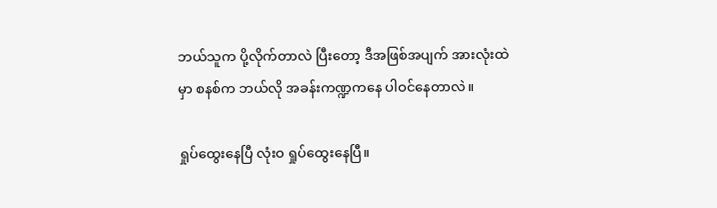ဘယ်သူက ပို့လိုက်တာလဲ ပြီးတော့ ဒီအဖြစ်အပျက် အားလုံးထဲမှာ စနစ်က ဘယ်လို အခန်းကဏ္ဍကနေ ပါဝင်နေတာလဲ။

ရှုပ်ထွေးနေပြီ လုံးဝ ရှုပ်ထွေးနေပြီ။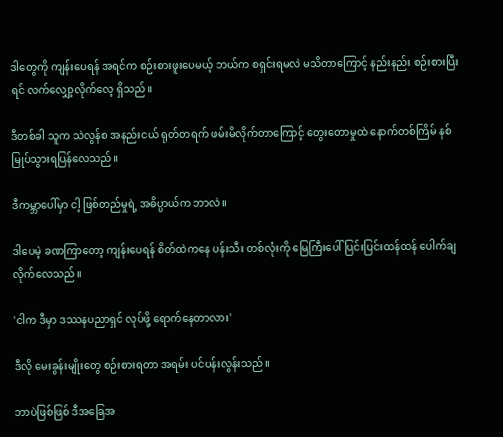ဒါတွေကို ကျန်းပေရန် အရင်က စဉ်းစားဖူးပေမယ့် ဘယ်က စရှင်းရမလဲ မသိတာကြောင့် နည်းနည်း စဉ်းစားပြီးရင် လက်လျှော့လိုက်လေ့ ရှိသည်။

ဒီတစ်ခါ သူက သဲလွန်စ အနည်းငယ် ရုတ်တရက် ဖမ်းမိလိုက်တာကြောင့် တွေးတောမှုထဲ နောက်တစ်ကြိမ် နစ်မြုပ်သွားရပြန်လေသည်။

ဒီကမ္ဘာပေါ်မှာ ငါ့ ဖြစ်တည်မှုရဲ့ အဓိပ္ပာယ်က ဘာလဲ။

ဒါပေမဲ့ ခဏကြာတော့ ကျန်းပေရန် စိတ်ထဲကနေ ပန်းသီး တစ်လုံးကို မြေကြီးပေါ် ပြင်းပြင်းထန်ထန် ပေါက်ချလိုက်လေသည်။

'ငါက ဒီမှာ ဒဿနပညာရှင် လုပ်ဖို့ ရောက်နေတာလား'

ဒီလို မေးခွန်းမျိုးတွေ စဉ်းစားရတာ အရမ်း ပင်ပန်းလွန်းသည်။

ဘာပဲဖြစ်ဖြစ် ဒီအခြေအ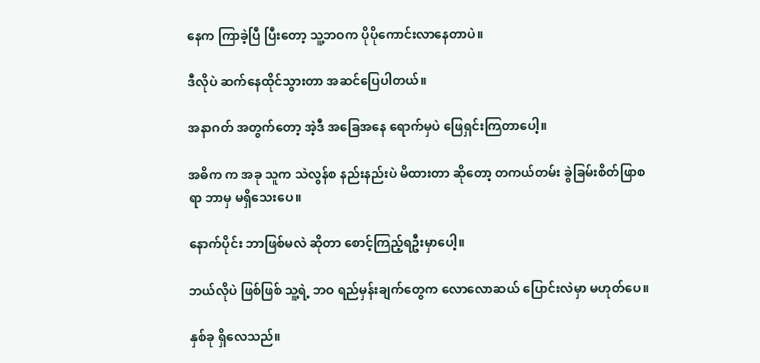နေက ကြာခဲ့ပြီ ပြီးတော့ သူ့ဘဝက ပိုပိုကောင်းလာနေတာပဲ။

ဒီလိုပဲ ဆက်နေထိုင်သွားတာ အဆင်ပြေပါတယ်။

အနာဂတ် အတွက်တော့ အဲ့ဒီ အခြေအနေ ရောက်မှပဲ ဖြေရှင်းကြတာပေါ့။

အဓိက က အခု သူက သဲလွန်စ နည်းနည်းပဲ မိထားတာ ဆိုတော့ တကယ်တမ်း ခွဲခြမ်းစိတ်ဖြာစရာ ဘာမှ မရှိသေးပေ။

နောက်ပိုင်း ဘာဖြစ်မလဲ ဆိုတာ စောင့်ကြည့်ရဦးမှာပေါ့။

ဘယ်လိုပဲ ဖြစ်ဖြစ် သူ့ရဲ့ ဘဝ ရည်မှန်းချက်တွေက လောလောဆယ် ပြောင်းလဲမှာ မဟုတ်ပေ။

နှစ်ခု ရှိလေသည်။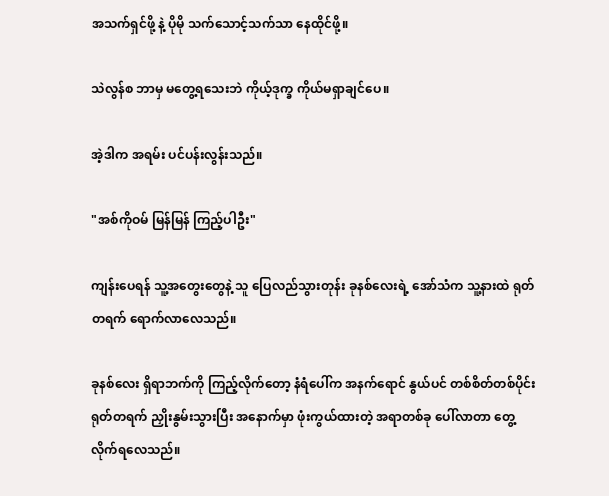အသက်ရှင်ဖို့ နဲ့ ပိုမို သက်သောင့်သက်သာ နေထိုင်ဖို့။

သဲလွန်စ ဘာမှ မတွေ့ရသေးဘဲ ကိုယ့်ဒုက္ခ ကိုယ်မရှာချင်ပေ။

အဲ့ဒါက အရမ်း ပင်ပန်းလွန်းသည်။

"အစ်ကိုဝမ် မြန်မြန် ကြည့်ပါဦး"

ကျန်းပေရန် သူ့အတွေးတွေနဲ့ သူ ပြေလည်သွားတုန်း ခုနစ်လေးရဲ့ အော်သံက သူ့နားထဲ ရုတ်တရက် ရောက်လာလေသည်။

ခုနစ်လေး ရှိရာဘက်ကို ကြည့်လိုက်တော့ နံရံပေါ်က အနက်ရောင် နွယ်ပင် တစ်စိတ်တစ်ပိုင်း ရုတ်တရက် ညှိုးနွမ်းသွားပြီး အနောက်မှာ ဖုံးကွယ်ထားတဲ့ အရာတစ်ခု ပေါ်လာတာ တွေ့လိုက်ရလေသည်။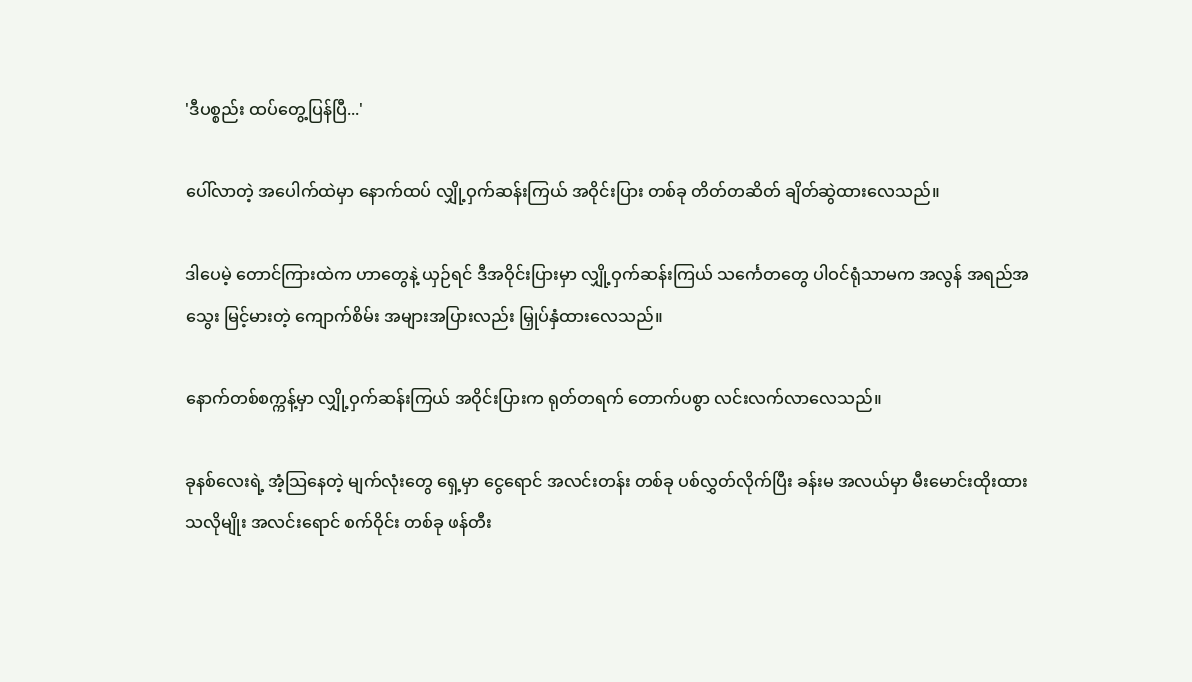'ဒီပစ္စည်း ထပ်တွေ့ပြန်ပြီ...'

ပေါ်လာတဲ့ အပေါက်ထဲမှာ နောက်ထပ် လျှို့ဝှက်ဆန်းကြယ် အဝိုင်းပြား တစ်ခု တိတ်တဆိတ် ချိတ်ဆွဲထားလေသည်။

ဒါပေမဲ့ တောင်ကြားထဲက ဟာတွေနဲ့ ယှဉ်ရင် ဒီအဝိုင်းပြားမှာ လျှို့ဝှက်ဆန်းကြယ် သင်္ကေတတွေ ပါဝင်ရုံသာမက အလွန် အရည်အသွေး မြင့်မားတဲ့ ကျောက်စိမ်း အများအပြားလည်း မြှုပ်နှံထားလေသည်။

နောက်တစ်စက္ကန့်မှာ လျှို့ဝှက်ဆန်းကြယ် အဝိုင်းပြားက ရုတ်တရက် တောက်ပစွာ လင်းလက်လာလေသည်။

ခုနစ်လေးရဲ့ အံ့သြနေတဲ့ မျက်လုံးတွေ ရှေ့မှာ ငွေရောင် အလင်းတန်း တစ်ခု ပစ်လွှတ်လိုက်ပြီး ခန်းမ အလယ်မှာ မီးမောင်းထိုးထားသလိုမျိုး အလင်းရောင် စက်ဝိုင်း တစ်ခု ဖန်တီး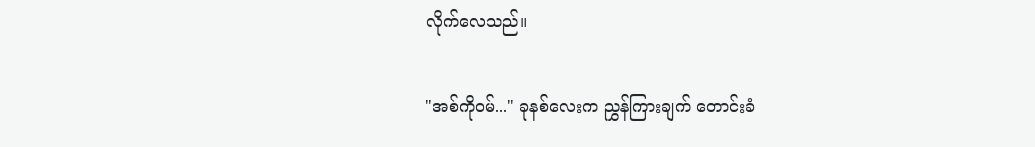လိုက်လေသည်။

"အစ်ကိုဝမ်..." ခုနစ်လေးက ညွှန်ကြားချက် တောင်းခံ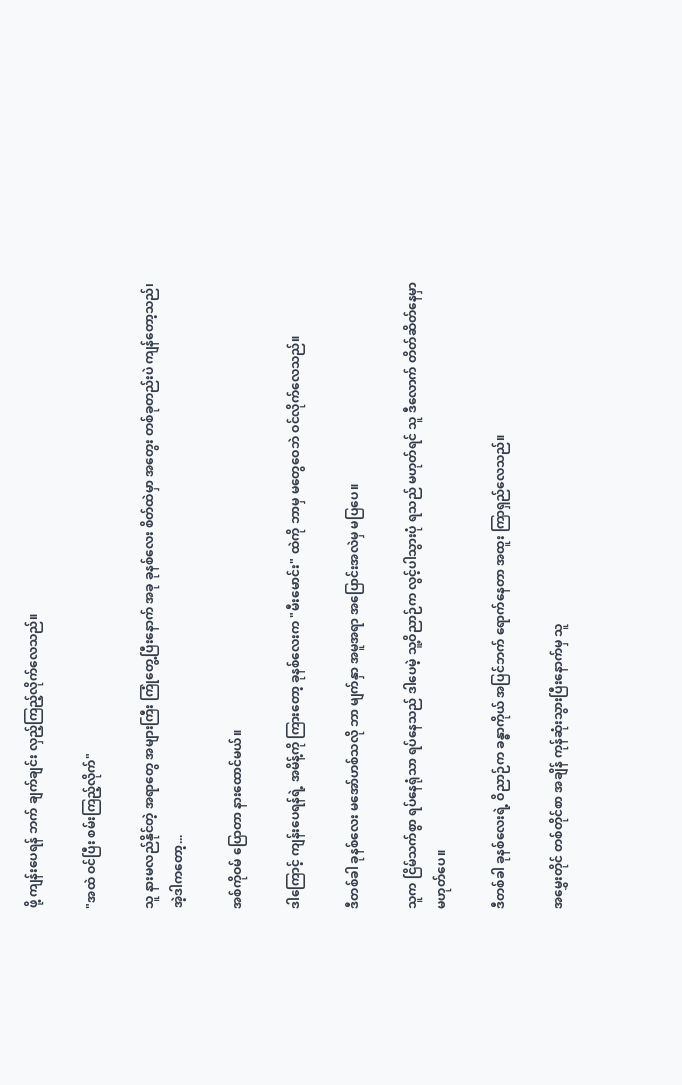ဖို့ ကျန်းပေရန် ဘက် ချက်ချင်း လှည့်ကြည့်လိုက်လေသည်။

"အထဲ ဝင်ပြီး စမ်းကြည့်လိုက်"

သူ နားမလည်နိုင်တဲ့ အရာတွေ အများကြီး ကြုံတွေ့ပြီးနောက် အခု ခုနစ်လေး စိတ်ထဲမှာ အတွေး တစ်ခုတည်းပဲ ကျန်တော့သည်၊ အဲ့ဒါကတော့...

အစ်ကိုဝမ် ပြောတာ နားထောင်မယ်။

ဒါကြောင့် ကျန်းပေရန်ရဲ့ အမိန့်ကို ကြားတော့ ခုနစ်လေးက "မီးမောင်း" ထဲကို ဘာမှ မတွေဝေဘဲ ဝင်လိုက်လေသည်။

ဒီတစ်ခါ ခုနစ်လေး မအော်ဟစ်သလို ဘာ မျက်နှာ အမူအရာ အပြောင်းအလဲမှ မပြပေ။

သူက ငြိမ်သက်စွာ ရပ်နေရုံသာ ရပ်နေသည် ဒါပေမဲ့ သူ့ဝိညာဉ်က လွင့်ပါသွားပုံ ရသည် မဟုတ်ရင် သူ ဒီလောက် တိတ်ဆိတ်နေမှာ မဟုတ်ပေ။

ဒီတစ်ခါ ခုနစ်လေးရဲ့ ဝိညာဉ်က ခန္ဓာကိုယ် အပြင်ဘက် ရောက်နေတာ အထူး ကြာရှည်လေသည်။

အမွှေးတိုင် တစ်တိုင်စာ အချိန် ကုန်ဆုံးသွားပြီးနောက်မှ သူ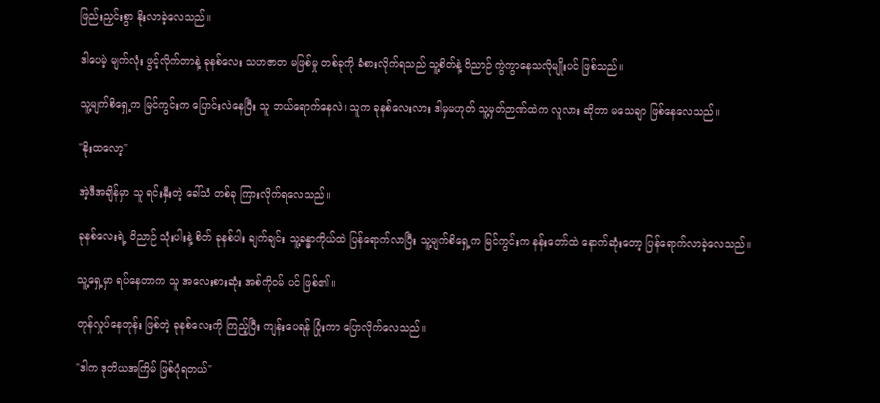ဖြည်းညှင်းစွာ နိုးလာခဲ့လေသည်။

ဒါပေမဲ့ မျက်လုံး ဖွင့်လိုက်တာနဲ့ ခုနစ်လေး သဟဇာတ မဖြစ်မှု တစ်ခုကို ခံစားလိုက်ရသည် သူ့စိတ်နဲ့ ဝိညာဉ် ကွဲကွာနေသလိုမျိုးပင် ဖြစ်သည်။

သူ့မျက်စိရှေ့က မြင်ကွင်းက ပြောင်းလဲနေပြီး သူ ဘယ်ရောက်နေလဲ၊ သူက ခုနစ်လေးလား ဒါမှမဟုတ် သူ့မှတ်ဉာဏ်ထဲက လူလား ဆိုတာ မသေချာ ဖြစ်နေလေသည်။

"နိုးထလော့"

အဲ့ဒီအချိန်မှာ သူ ရင်းနှီးတဲ့ ခေါ်သံ တစ်ခု ကြားလိုက်ရလေသည်။

ခုနစ်လေးရဲ့ ဝိညာဉ် သုံးပါးနဲ့ စိတ် ခုနစ်ပါး ချက်ချင်း သူ့ခန္ဓာကိုယ်ထဲ ပြန်ရောက်လာပြီး သူ့မျက်စိရှေ့က မြင်ကွင်းက နန်းတော်ထဲ နောက်ဆုံးတော့ ပြန်ရောက်လာခဲ့လေသည်။

သူ့ရှေ့မှာ ရပ်နေတာက သူ အလေးစားဆုံး အစ်ကိုဝမ် ပင် ဖြစ်၏။

တုန်လှုပ်နေတုန်း ဖြစ်တဲ့ ခုနစ်လေးကို ကြည့်ပြီး ကျန်းပေရန် ပြုံးကာ ပြောလိုက်လေသည်။

"ဒါက ဒုတိယအကြိမ် ဖြစ်ပုံရတယ်"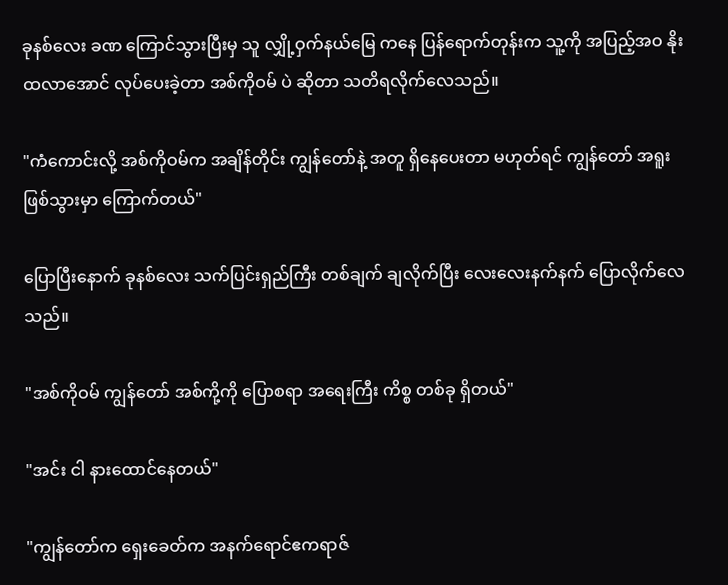ခုနစ်လေး ခဏ ကြောင်သွားပြီးမှ သူ လျှို့ဝှက်နယ်မြေ ကနေ ပြန်ရောက်တုန်းက သူ့ကို အပြည့်အဝ နိုးထလာအောင် လုပ်ပေးခဲ့တာ အစ်ကိုဝမ် ပဲ ဆိုတာ သတိရလိုက်လေသည်။

"ကံကောင်းလို့ အစ်ကိုဝမ်က အချိန်တိုင်း ကျွန်တော်နဲ့ အတူ ရှိနေပေးတာ မဟုတ်ရင် ကျွန်တော် အရူး ဖြစ်သွားမှာ ကြောက်တယ်"

ပြောပြီးနောက် ခုနစ်လေး သက်ပြင်းရှည်ကြီး တစ်ချက် ချလိုက်ပြီး လေးလေးနက်နက် ပြောလိုက်လေသည်။

"အစ်ကိုဝမ် ကျွန်တော် အစ်ကို့ကို ပြောစရာ အရေးကြီး ကိစ္စ တစ်ခု ရှိတယ်"

"အင်း ငါ နားထောင်နေတယ်"

"ကျွန်တော်က ရှေးခေတ်က အနက်ရောင်ဧကရာဇ်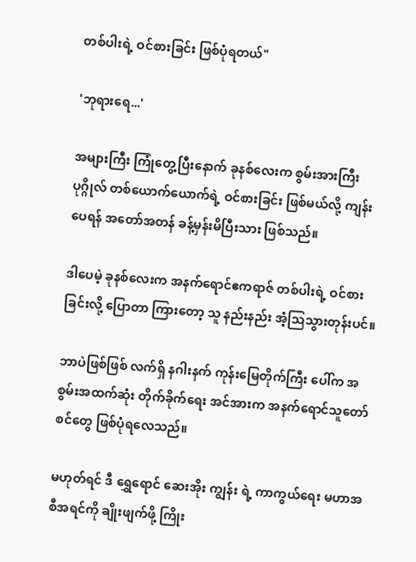တစ်ပါးရဲ့ ဝင်စားခြင်း ဖြစ်ပုံရတယ်"

'ဘုရားရေ...'

အများကြီး ကြုံတွေ့ပြီးနောက် ခုနစ်လေးက စွမ်းအားကြီး ပုဂ္ဂိုလ် တစ်ယောက်ယောက်ရဲ့ ဝင်စားခြင်း ဖြစ်မယ်လို့ ကျန်းပေရန် အတော်အတန် ခန့်မှန်းမိပြီးသား ဖြစ်သည်။

ဒါပေမဲ့ ခုနစ်လေးက အနက်ရောင်ဧကရာဇ် တစ်ပါးရဲ့ ဝင်စားခြင်းလို့ ပြောတာ ကြားတော့ သူ နည်းနည်း အံ့သြသွားတုန်းပင်။

ဘာပဲဖြစ်ဖြစ် လက်ရှိ နဂါးနက် ကုန်းမြေတိုက်ကြီး ပေါ်က အစွမ်းအထက်ဆုံး တိုက်ခိုက်ရေး အင်အားက အနက်ရောင်သူတော်စင်တွေ ဖြစ်ပုံရလေသည်။

မဟုတ်ရင် ဒီ ရွှေရောင် ဆေးအိုး ကျွန်း ရဲ့ ကာကွယ်ရေး မဟာအစီအရင်ကို ချိုးဖျက်ဖို့ ကြိုး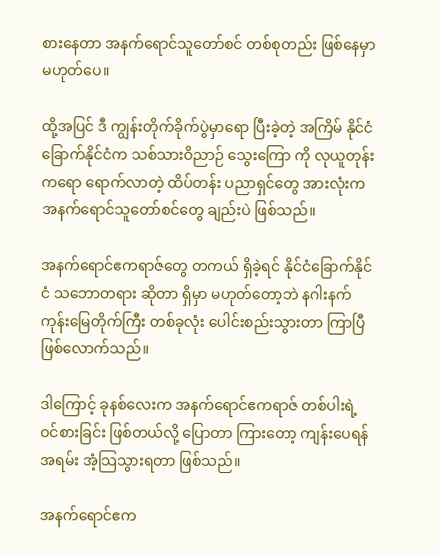စားနေတာ အနက်ရောင်သူတော်စင် တစ်စုတည်း ဖြစ်နေမှာ မဟုတ်ပေ။

ထို့အပြင် ဒီ ကျွန်းတိုက်ခိုက်ပွဲမှာရော ပြီးခဲ့တဲ့ အကြိမ် နိုင်ငံခြောက်နိုင်ငံက သစ်သားဝိညာဉ် သွေးကြော ကို လုယူတုန်းကရော ရောက်လာတဲ့ ထိပ်တန်း ပညာရှင်တွေ အားလုံးက အနက်ရောင်သူတော်စင်တွေ ချည်းပဲ ဖြစ်သည်။

အနက်ရောင်ဧကရာဇ်တွေ တကယ် ရှိခဲ့ရင် နိုင်ငံခြောက်နိုင်ငံ သဘောတရား ဆိုတာ ရှိမှာ မဟုတ်တော့ဘဲ နဂါးနက် ကုန်းမြေတိုက်ကြီး တစ်ခုလုံး ပေါင်းစည်းသွားတာ ကြာပြီ ဖြစ်လောက်သည်။

ဒါကြောင့် ခုနစ်လေးက အနက်ရောင်ဧကရာဇ် တစ်ပါးရဲ့ ဝင်စားခြင်း ဖြစ်တယ်လို့ ပြောတာ ကြားတော့ ကျန်းပေရန် အရမ်း အံ့သြသွားရတာ ဖြစ်သည်။

အနက်ရောင်ဧက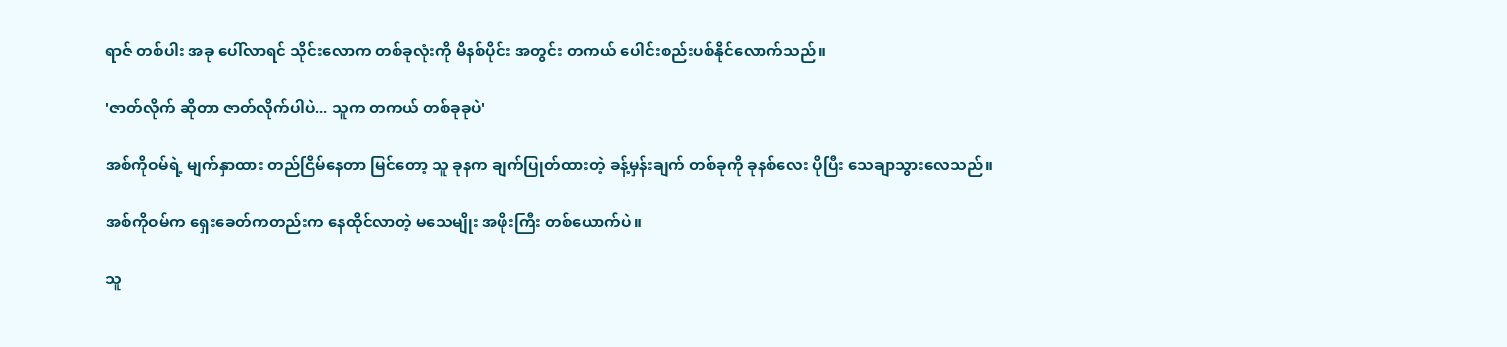ရာဇ် တစ်ပါး အခု ပေါ်လာရင် သိုင်းလောက တစ်ခုလုံးကို မိနစ်ပိုင်း အတွင်း တကယ် ပေါင်းစည်းပစ်နိုင်လောက်သည်။

'ဇာတ်လိုက် ဆိုတာ ဇာတ်လိုက်ပါပဲ... သူက တကယ် တစ်ခုခုပဲ'

အစ်ကိုဝမ်ရဲ့ မျက်နှာထား တည်ငြိမ်နေတာ မြင်တော့ သူ ခုနက ချက်ပြုတ်ထားတဲ့ ခန့်မှန်းချက် တစ်ခုကို ခုနစ်လေး ပိုပြီး သေချာသွားလေသည်။

အစ်ကိုဝမ်က ရှေးခေတ်ကတည်းက နေထိုင်လာတဲ့ မသေမျိုး အဖိုးကြီး တစ်ယောက်ပဲ။

သူ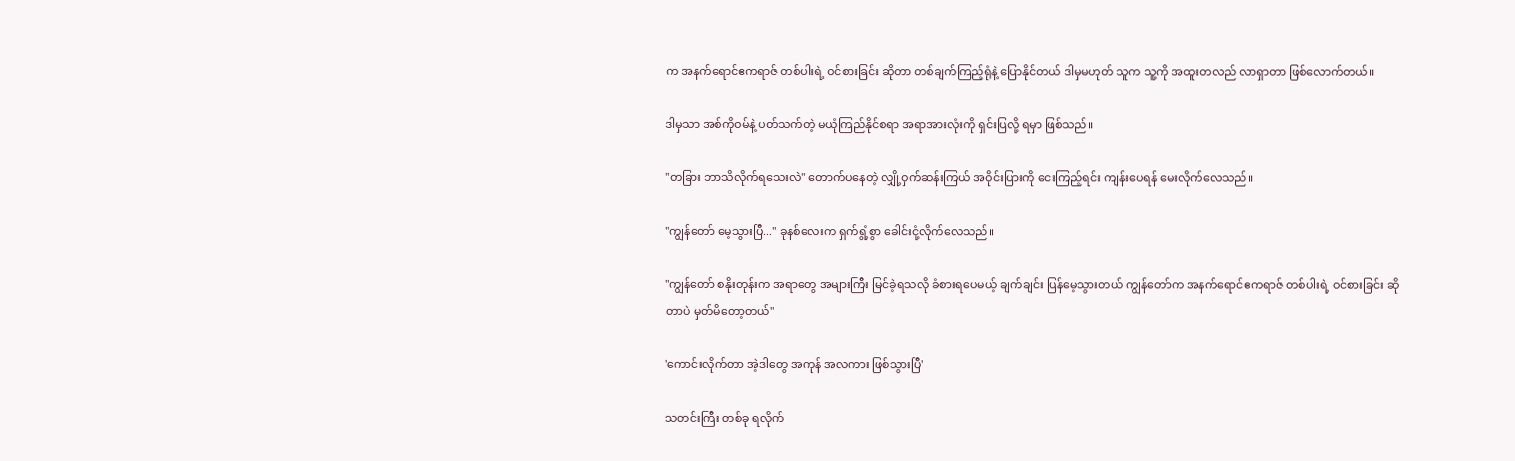က အနက်ရောင်ဧကရာဇ် တစ်ပါးရဲ့ ဝင်စားခြင်း ဆိုတာ တစ်ချက်ကြည့်ရုံနဲ့ ပြောနိုင်တယ် ဒါမှမဟုတ် သူက သူ့ကို အထူးတလည် လာရှာတာ ဖြစ်လောက်တယ်။

ဒါမှသာ အစ်ကိုဝမ်နဲ့ ပတ်သက်တဲ့ မယုံကြည်နိုင်စရာ အရာအားလုံးကို ရှင်းပြလို့ ရမှာ ဖြစ်သည်။

"တခြား ဘာသိလိုက်ရသေးလဲ" တောက်ပနေတဲ့ လျှို့ဝှက်ဆန်းကြယ် အဝိုင်းပြားကို ငေးကြည့်ရင်း ကျန်းပေရန် မေးလိုက်လေသည်။

"ကျွန်တော် မေ့သွားပြီ..." ခုနစ်လေးက ရှက်ရွံ့စွာ ခေါင်းငုံ့လိုက်လေသည်။

"ကျွန်တော် စနိုးတုန်းက အရာတွေ အများကြီး မြင်ခဲ့ရသလို ခံစားရပေမယ့် ချက်ချင်း ပြန်မေ့သွားတယ် ကျွန်တော်က အနက်ရောင်ဧကရာဇ် တစ်ပါးရဲ့ ဝင်စားခြင်း ဆိုတာပဲ မှတ်မိတော့တယ်"

'ကောင်းလိုက်တာ အဲ့ဒါတွေ အကုန် အလကား ဖြစ်သွားပြီ'

သတင်းကြီး တစ်ခု ရလိုက်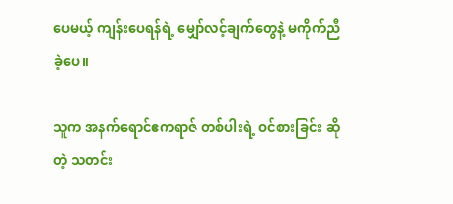ပေမယ့် ကျန်းပေရန်ရဲ့ မျှော်လင့်ချက်တွေနဲ့ မကိုက်ညီခဲ့ပေ။

သူက အနက်ရောင်ဧကရာဇ် တစ်ပါးရဲ့ ဝင်စားခြင်း ဆိုတဲ့ သတင်း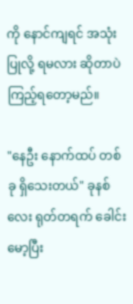ကို နောင်ကျရင် အသုံးပြုလို့ ရမလား ဆိုတာပဲ ကြည့်ရတော့မည်။

"နေဦး နောက်ထပ် တစ်ခု ရှိသေးတယ်" ခုနစ်လေး ရုတ်တရက် ခေါင်းမော့ပြီး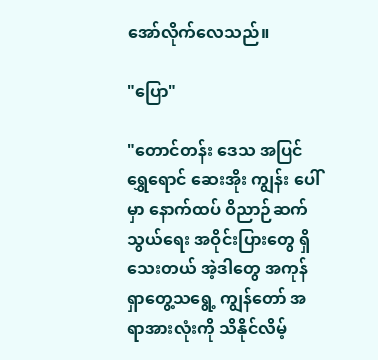အော်လိုက်လေသည်။

"ပြော"

"တောင်တန်း ဒေသ အပြင် ရွှေရောင် ဆေးအိုး ကျွန်း ပေါ်မှာ နောက်ထပ် ဝိညာဉ်ဆက်သွယ်ရေး အဝိုင်းပြားတွေ ရှိသေးတယ် အဲ့ဒါတွေ အကုန် ရှာတွေ့သရွေ့ ကျွန်တော် အရာအားလုံးကို သိနိုင်လိမ့်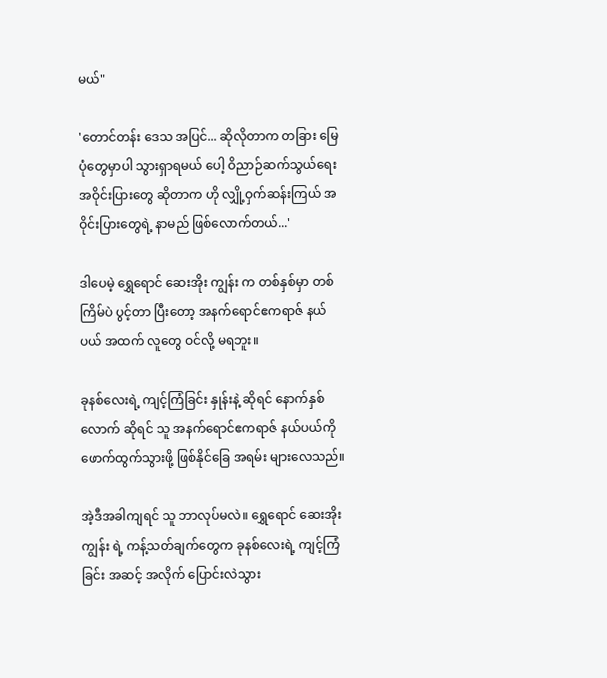မယ်"

'တောင်တန်း ဒေသ အပြင်... ဆိုလိုတာက တခြား မြေပုံတွေမှာပါ သွားရှာရမယ် ပေါ့ ဝိညာဉ်ဆက်သွယ်ရေး အဝိုင်းပြားတွေ ဆိုတာက ဟို လျှို့ဝှက်ဆန်းကြယ် အဝိုင်းပြားတွေရဲ့ နာမည် ဖြစ်လောက်တယ်...'

ဒါပေမဲ့ ရွှေရောင် ဆေးအိုး ကျွန်း က တစ်နှစ်မှာ တစ်ကြိမ်ပဲ ပွင့်တာ ပြီးတော့ အနက်ရောင်ဧကရာဇ် နယ်ပယ် အထက် လူတွေ ဝင်လို့ မရဘူး။

ခုနစ်လေးရဲ့ ကျင့်ကြံခြင်း နှုန်းနဲ့ ဆိုရင် နောက်နှစ်လောက် ဆိုရင် သူ အနက်ရောင်ဧကရာဇ် နယ်ပယ်ကို ဖောက်ထွက်သွားဖို့ ဖြစ်နိုင်ခြေ အရမ်း များလေသည်။

အဲ့ဒီအခါကျရင် သူ ဘာလုပ်မလဲ။ ရွှေရောင် ဆေးအိုး ကျွန်း ရဲ့ ကန့်သတ်ချက်တွေက ခုနစ်လေးရဲ့ ကျင့်ကြံခြင်း အဆင့် အလိုက် ပြောင်းလဲသွား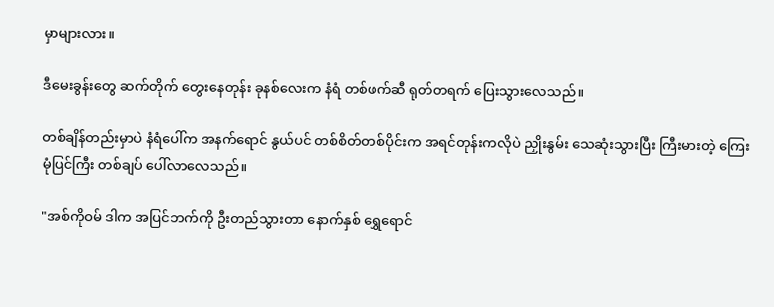မှာများလား။

ဒီမေးခွန်းတွေ ဆက်တိုက် တွေးနေတုန်း ခုနစ်လေးက နံရံ တစ်ဖက်ဆီ ရုတ်တရက် ပြေးသွားလေသည်။

တစ်ချိန်တည်းမှာပဲ နံရံပေါ်က အနက်ရောင် နွယ်ပင် တစ်စိတ်တစ်ပိုင်းက အရင်တုန်းကလိုပဲ ညှိုးနွမ်း သေဆုံးသွားပြီး ကြီးမားတဲ့ ကြေးမုံပြင်ကြီး တစ်ချပ် ပေါ်လာလေသည်။

"အစ်ကိုဝမ် ဒါက အပြင်ဘက်ကို ဦးတည်သွားတာ နောက်နှစ် ရွှေရောင်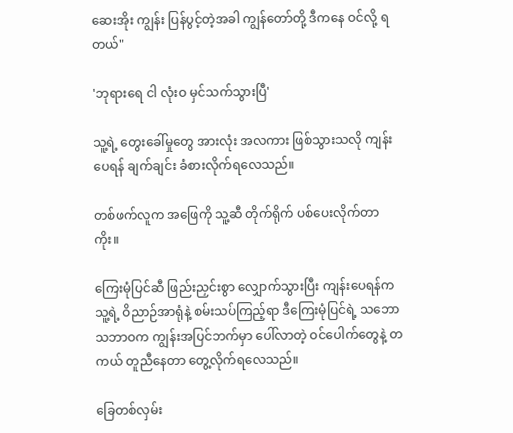ဆေးအိုး ကျွန်း ပြန်ပွင့်တဲ့အခါ ကျွန်တော်တို့ ဒီကနေ ဝင်လို့ ရတယ်"

'ဘုရားရေ ငါ လုံးဝ မှင်သက်သွားပြီ'

သူ့ရဲ့ တွေးခေါ်မှုတွေ အားလုံး အလကား ဖြစ်သွားသလို ကျန်းပေရန် ချက်ချင်း ခံစားလိုက်ရလေသည်။

တစ်ဖက်လူက အဖြေကို သူ့ဆီ တိုက်ရိုက် ပစ်ပေးလိုက်တာကိုး။

ကြေးမုံပြင်ဆီ ဖြည်းညှင်းစွာ လျှောက်သွားပြီး ကျန်းပေရန်က သူ့ရဲ့ ဝိညာဉ်အာရုံနဲ့ စမ်းသပ်ကြည့်ရာ ဒီကြေးမုံပြင်ရဲ့ သဘောသဘာဝက ကျွန်းအပြင်ဘက်မှာ ပေါ်လာတဲ့ ဝင်ပေါက်တွေနဲ့ တကယ် တူညီနေတာ တွေ့လိုက်ရလေသည်။

ခြေတစ်လှမ်း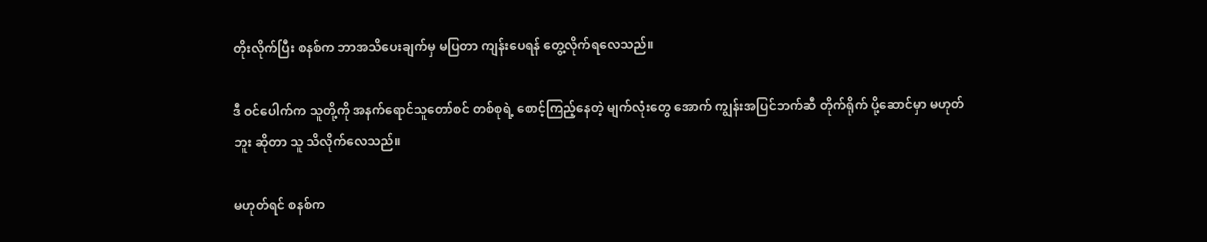တိုးလိုက်ပြီး စနစ်က ဘာအသိပေးချက်မှ မပြတာ ကျန်းပေရန် တွေ့လိုက်ရလေသည်။

ဒီ ဝင်ပေါက်က သူတို့ကို အနက်ရောင်သူတော်စင် တစ်စုရဲ့ စောင့်ကြည့်နေတဲ့ မျက်လုံးတွေ အောက် ကျွန်းအပြင်ဘက်ဆီ တိုက်ရိုက် ပို့ဆောင်မှာ မဟုတ်ဘူး ဆိုတာ သူ သိလိုက်လေသည်။

မဟုတ်ရင် စနစ်က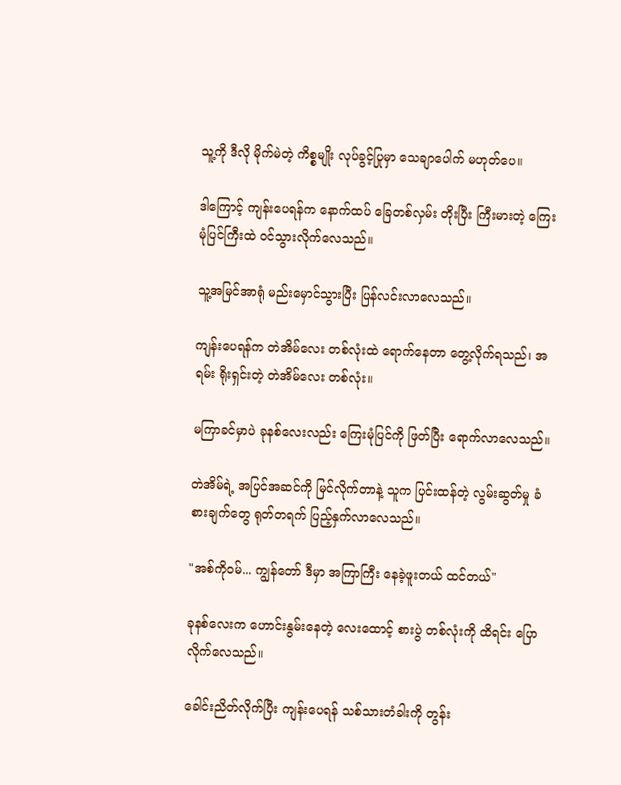သူ့ကို ဒီလို မိုက်မဲတဲ့ ကိစ္စမျိုး လုပ်ခွင့်ပြုမှာ သေချာပေါက် မဟုတ်ပေ။

ဒါကြောင့် ကျန်းပေရန်က နောက်ထပ် ခြေတစ်လှမ်း တိုးပြီး ကြီးမားတဲ့ ကြေးမုံပြင်ကြီးထဲ ဝင်သွားလိုက်လေသည်။

သူ့အမြင်အာရုံ မည်းမှောင်သွားပြီး ပြန်လင်းလာလေသည်။

ကျန်းပေရန်က တဲအိမ်လေး တစ်လုံးထဲ ရောက်နေတာ တွေ့လိုက်ရသည်၊ အရမ်း ရိုးရှင်းတဲ့ တဲအိမ်လေး တစ်လုံး။

မကြာခင်မှာပဲ ခုနစ်လေးလည်း ကြေးမုံပြင်ကို ဖြတ်ပြီး ရောက်လာလေသည်။

တဲအိမ်ရဲ့ အပြင်အဆင်ကို မြင်လိုက်တာနဲ့ သူက ပြင်းထန်တဲ့ လွမ်းဆွတ်မှု ခံစားချက်တွေ ရုတ်တရက် ပြည့်နှက်လာလေသည်။

"အစ်ကိုဝမ်... ကျွန်တော် ဒီမှာ အကြာကြီး နေခဲ့ဖူးတယ် ထင်တယ်"

ခုနစ်လေးက ဟောင်းနွမ်းနေတဲ့ လေးထောင့် စားပွဲ တစ်လုံးကို ထိရင်း ပြောလိုက်လေသည်။

ခေါင်းညိတ်လိုက်ပြီး ကျန်းပေရန် သစ်သားတံခါးကို တွန်း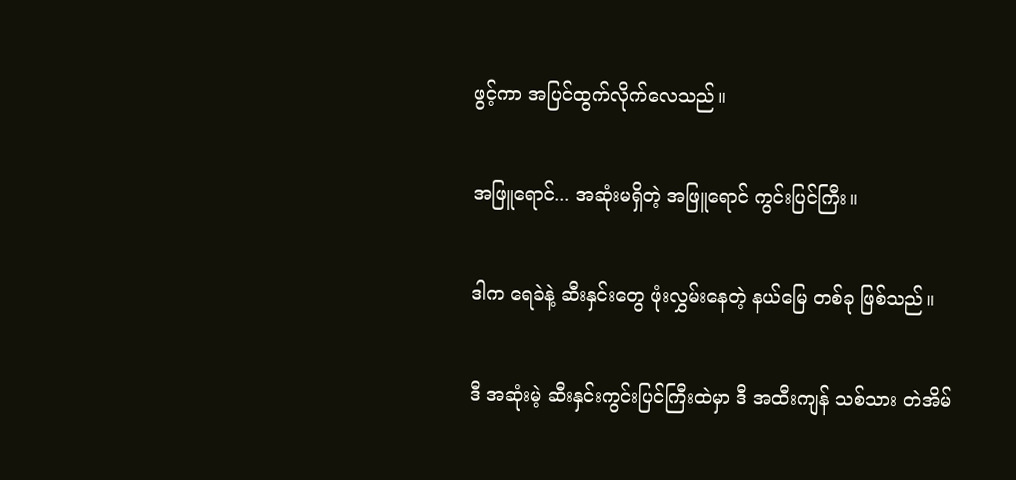ဖွင့်ကာ အပြင်ထွက်လိုက်လေသည်။

အဖြူရောင်... အဆုံးမရှိတဲ့ အဖြူရောင် ကွင်းပြင်ကြီး။

ဒါက ရေခဲနဲ့ ဆီးနှင်းတွေ ဖုံးလွှမ်းနေတဲ့ နယ်မြေ တစ်ခု ဖြစ်သည်။

ဒီ အဆုံးမဲ့ ဆီးနှင်းကွင်းပြင်ကြီးထဲမှာ ဒီ အထီးကျန် သစ်သား တဲအိမ်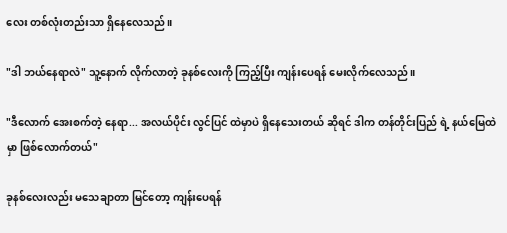လေး တစ်လုံးတည်းသာ ရှိနေလေသည်။

"ဒါ ဘယ်နေရာလဲ" သူ့နောက် လိုက်လာတဲ့ ခုနစ်လေးကို ကြည့်ပြီး ကျန်းပေရန် မေးလိုက်လေသည်။

"ဒီလောက် အေးစက်တဲ့ နေရာ... အလယ်ပိုင်း လွင်ပြင် ထဲမှာပဲ ရှိနေသေးတယ် ဆိုရင် ဒါက တန်တိုင်းပြည် ရဲ့ နယ်မြေထဲမှာ ဖြစ်လောက်တယ်"

ခုနစ်လေးလည်း မသေချာတာ မြင်တော့ ကျန်းပေရန်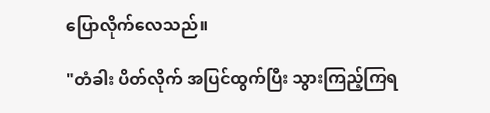ပြောလိုက်လေသည်။

"တံခါး ပိတ်လိုက် အပြင်ထွက်ပြီး သွားကြည့်ကြရ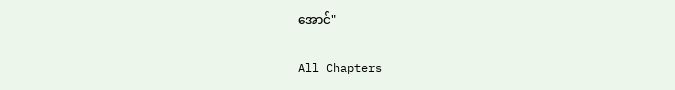အောင်"

All Chapters